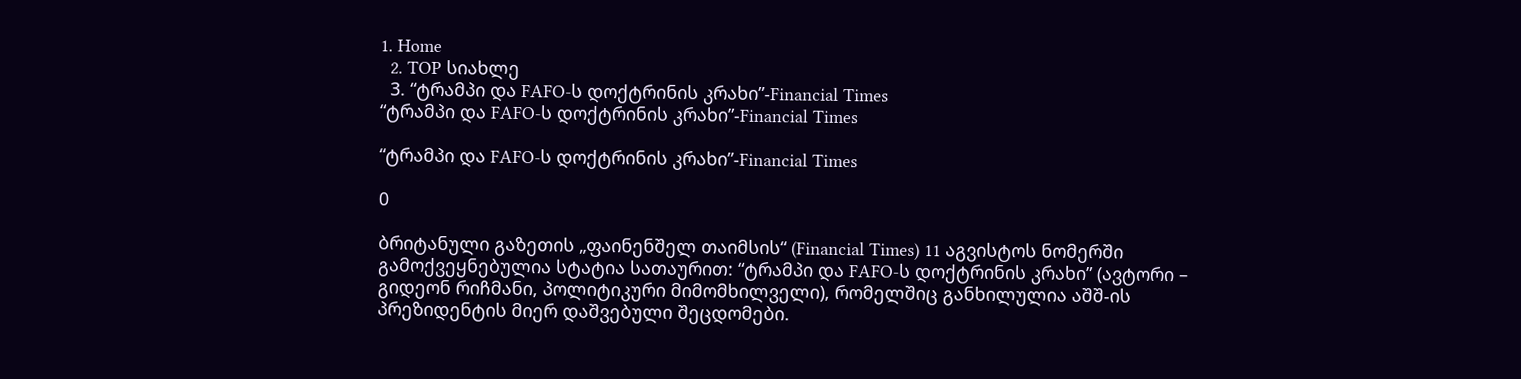1. Home
  2. TOP სიახლე
  3. “ტრამპი და FAFO-ს დოქტრინის კრახი”-Financial Times
“ტრამპი და FAFO-ს დოქტრინის კრახი”-Financial Times

“ტრამპი და FAFO-ს დოქტრინის კრახი”-Financial Times

0

ბრიტანული გაზეთის „ფაინენშელ თაიმსის“ (Financial Times) 11 აგვისტოს ნომერში გამოქვეყნებულია სტატია სათაურით: “ტრამპი და FAFO-ს დოქტრინის კრახი” (ავტორი – გიდეონ რიჩმანი, პოლიტიკური მიმომხილველი), რომელშიც განხილულია აშშ-ის პრეზიდენტის მიერ დაშვებული შეცდომები.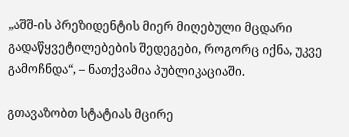„აშშ-ის პრეზიდენტის მიერ მიღებული მცდარი გადაწყვეტილებების შედეგები, როგორც იქნა, უკვე გამოჩნდა“, – ნათქვამია პუბლიკაციაში.

გთავაზობთ სტატიას მცირე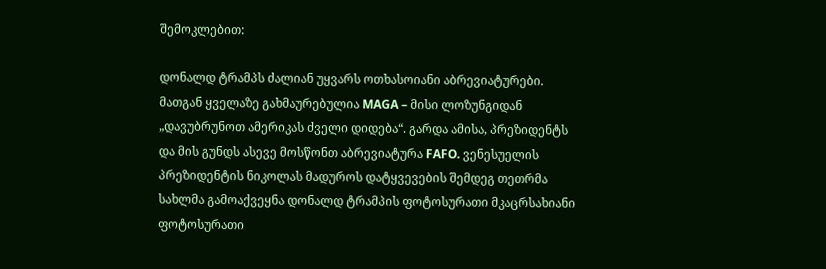შემოკლებით:

დონალდ ტრამპს ძალიან უყვარს ოთხასოიანი აბრევიატურები. მათგან ყველაზე გახმაურებულია MAGA – მისი ლოზუნგიდან „დავუბრუნოთ ამერიკას ძველი დიდება“. გარდა ამისა, პრეზიდენტს და მის გუნდს ასევე მოსწონთ აბრევიატურა FAFO. ვენესუელის პრეზიდენტის ნიკოლას მადუროს დატყვევების შემდეგ თეთრმა სახლმა გამოაქვეყნა დონალდ ტრამპის ფოტოსურათი მკაცრსახიანი ფოტოსურათი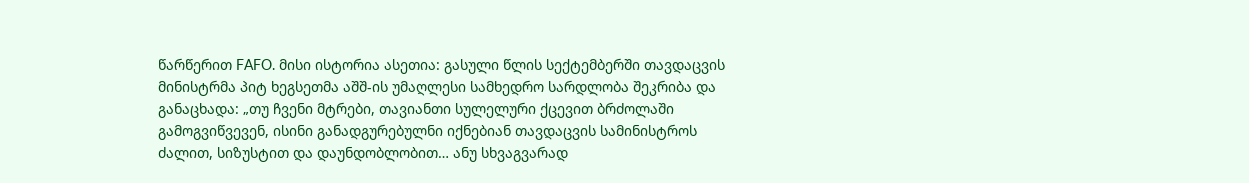წარწერით FAFO. მისი ისტორია ასეთია: გასული წლის სექტემბერში თავდაცვის მინისტრმა პიტ ხეგსეთმა აშშ-ის უმაღლესი სამხედრო სარდლობა შეკრიბა და განაცხადა: „თუ ჩვენი მტრები, თავიანთი სულელური ქცევით ბრძოლაში გამოგვიწვევენ, ისინი განადგურებულნი იქნებიან თავდაცვის სამინისტროს ძალით, სიზუსტით და დაუნდობლობით… ანუ სხვაგვარად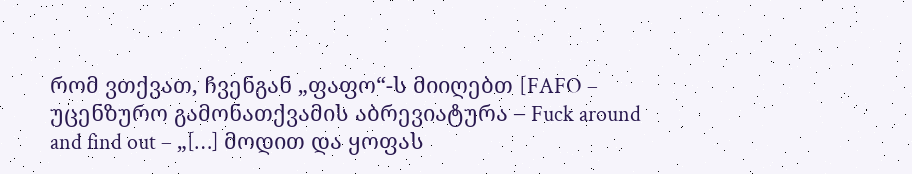რომ ვთქვათ, ჩვენგან „ფაფო“-ს მიიღებთ [FAFO – უცენზურო გამონათქვამის აბრევიატურა – Fuck around and find out – „[…] მოდით და ყოფას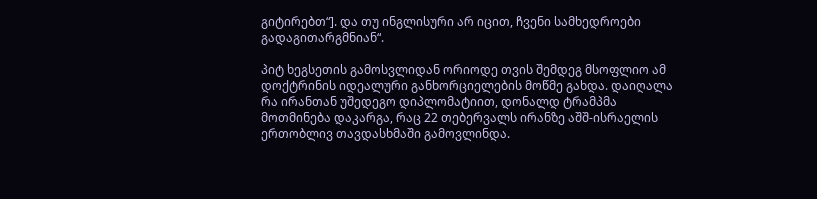გიტირებთ“]. და თუ ინგლისური არ იცით, ჩვენი სამხედროები გადაგითარგმნიან“.

პიტ ხეგსეთის გამოსვლიდან ორიოდე თვის შემდეგ მსოფლიო ამ დოქტრინის იდეალური განხორციელების მოწმე გახდა. დაიღალა რა ირანთან უშედეგო დიპლომატიით, დონალდ ტრამპმა მოთმინება დაკარგა, რაც 22 თებერვალს ირანზე აშშ-ისრაელის ერთობლივ თავდასხმაში გამოვლინდა.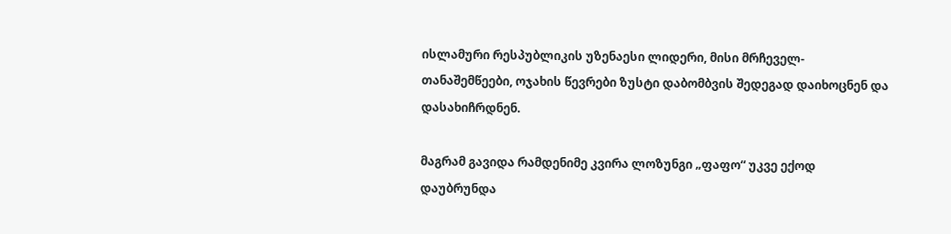ისლამური რესპუბლიკის უზენაესი ლიდერი, მისი მრჩეველ-თანაშემწეები, ოჯახის წევრები ზუსტი დაბომბვის შედეგად დაიხოცნენ და დასახიჩრდნენ.

მაგრამ გავიდა რამდენიმე კვირა ლოზუნგი „ფაფო“ უკვე ექოდ დაუბრუნდა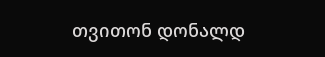თვითონ დონალდ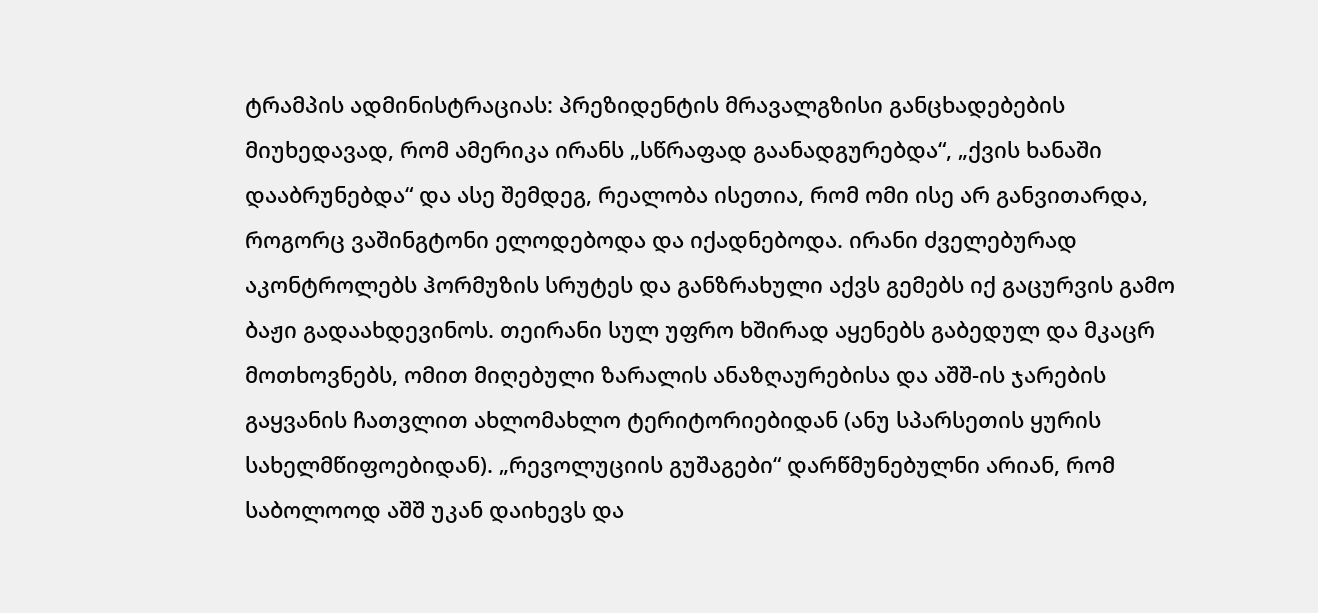ტრამპის ადმინისტრაციას: პრეზიდენტის მრავალგზისი განცხადებების მიუხედავად, რომ ამერიკა ირანს „სწრაფად გაანადგურებდა“, „ქვის ხანაში დააბრუნებდა“ და ასე შემდეგ, რეალობა ისეთია, რომ ომი ისე არ განვითარდა, როგორც ვაშინგტონი ელოდებოდა და იქადნებოდა. ირანი ძველებურად აკონტროლებს ჰორმუზის სრუტეს და განზრახული აქვს გემებს იქ გაცურვის გამო ბაჟი გადაახდევინოს. თეირანი სულ უფრო ხშირად აყენებს გაბედულ და მკაცრ მოთხოვნებს, ომით მიღებული ზარალის ანაზღაურებისა და აშშ-ის ჯარების გაყვანის ჩათვლით ახლომახლო ტერიტორიებიდან (ანუ სპარსეთის ყურის სახელმწიფოებიდან). „რევოლუციის გუშაგები“ დარწმუნებულნი არიან, რომ საბოლოოდ აშშ უკან დაიხევს და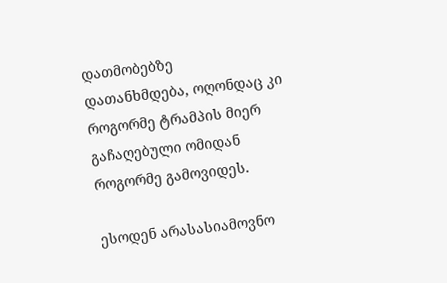დათმობებზე დათანხმდება, ოღონდაც კი როგორმე ტრამპის მიერ გაჩაღებული ომიდან როგორმე გამოვიდეს.

ესოდენ არასასიამოვნო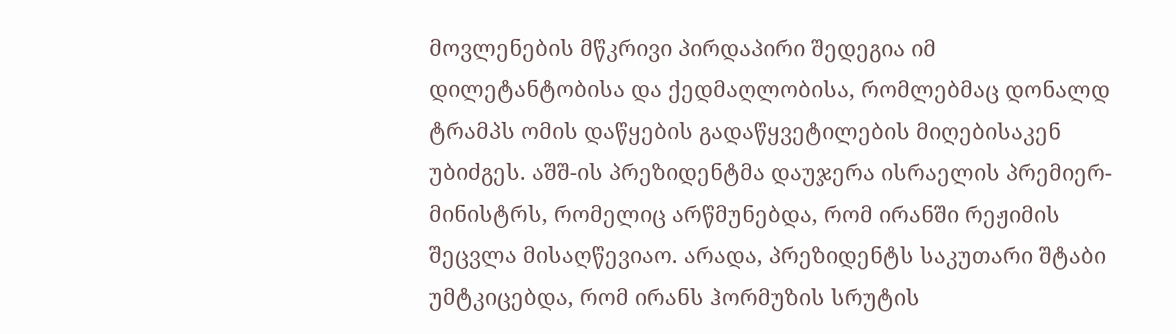მოვლენების მწკრივი პირდაპირი შედეგია იმ დილეტანტობისა და ქედმაღლობისა, რომლებმაც დონალდ ტრამპს ომის დაწყების გადაწყვეტილების მიღებისაკენ უბიძგეს. აშშ-ის პრეზიდენტმა დაუჯერა ისრაელის პრემიერ-მინისტრს, რომელიც არწმუნებდა, რომ ირანში რეჟიმის შეცვლა მისაღწევიაო. არადა, პრეზიდენტს საკუთარი შტაბი უმტკიცებდა, რომ ირანს ჰორმუზის სრუტის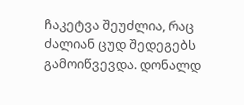ჩაკეტვა შეუძლია, რაც ძალიან ცუდ შედეგებს გამოიწვევდა. დონალდ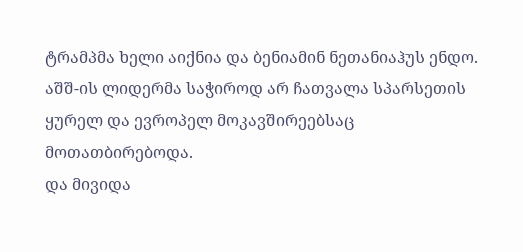ტრამპმა ხელი აიქნია და ბენიამინ ნეთანიაჰუს ენდო. აშშ-ის ლიდერმა საჭიროდ არ ჩათვალა სპარსეთის ყურელ და ევროპელ მოკავშირეებსაც მოთათბირებოდა.
და მივიდა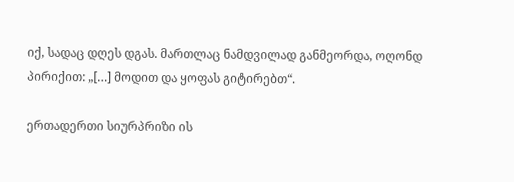იქ, სადაც დღეს დგას. მართლაც ნამდვილად განმეორდა, ოღონდ პირიქით: „[…] მოდით და ყოფას გიტირებთ“.

ერთადერთი სიურპრიზი ის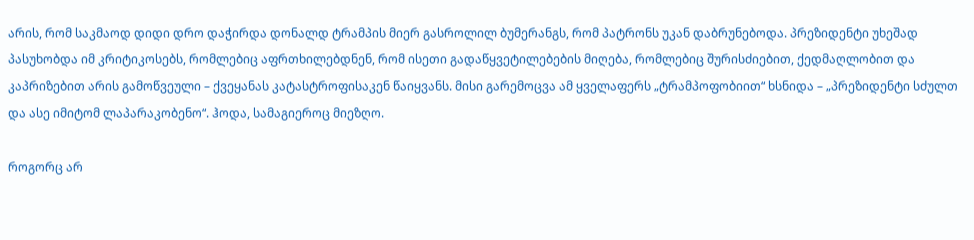არის, რომ საკმაოდ დიდი დრო დაჭირდა დონალდ ტრამპის მიერ გასროლილ ბუმერანგს, რომ პატრონს უკან დაბრუნებოდა. პრეზიდენტი უხეშად პასუხობდა იმ კრიტიკოსებს, რომლებიც აფრთხილებდნენ, რომ ისეთი გადაწყვეტილებების მიღება, რომლებიც შურისძიებით, ქედმაღლობით და კაპრიზებით არის გამოწვეული – ქვეყანას კატასტროფისაკენ წაიყვანს. მისი გარემოცვა ამ ყველაფერს „ტრამპოფობიით“ ხსნიდა – „პრეზიდენტი სძულთ და ასე იმიტომ ლაპარაკობენო“. ჰოდა, სამაგიეროც მიეზღო.

როგორც არ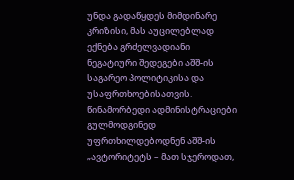უნდა გადაწყდეს მიმდინარე კრიზისი, მას აუცილებლად ექნება გრძელვადიანი ნეგატიური შედეგები აშშ-ის საგარეო პოლიტიკისა და უსაფრთხოებისათვის. წინამორბედი ადმინისტრაციები გულმოდგინედ უფრთხილდებოდნენ აშშ-ის „ავტორიტეტს – მათ სჯეროდათ,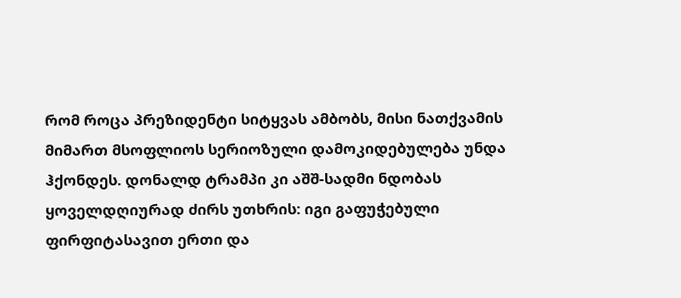რომ როცა პრეზიდენტი სიტყვას ამბობს, მისი ნათქვამის მიმართ მსოფლიოს სერიოზული დამოკიდებულება უნდა ჰქონდეს. დონალდ ტრამპი კი აშშ-სადმი ნდობას ყოველდღიურად ძირს უთხრის: იგი გაფუჭებული ფირფიტასავით ერთი და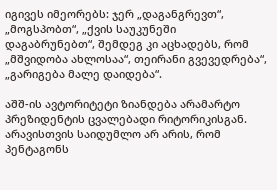იგივეს იმეორებს: ჯერ „დაგანგრევთ“, „მოგსპობთ“, „ქვის საუკუნეში დაგაბრუნებთ“, შემდეგ კი აცხადებს, რომ „მშვიდობა ახლოსაა“, თეირანი გვევედრება“, „გარიგება მალე დაიდება“.

აშშ-ის ავტორიტეტი ზიანდება არამარტო პრეზიდენტის ცვალებადი რიტორიკისგან. არავისთვის საიდუმლო არ არის, რომ პენტაგონს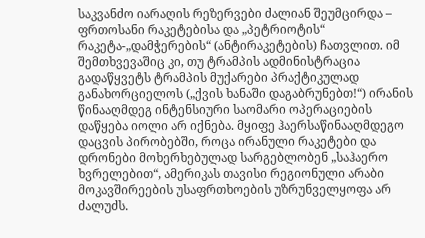საკვანძო იარაღის რეზერვები ძალიან შეუმცირდა – ფრთოსანი რაკეტებისა და „პეტრიოტის“ რაკეტა-„დამჭერების“ (ანტირაკეტების) ჩათვლით. იმ შემთხვევაშიც კი, თუ ტრამპის ადმინისტრაცია გადაწყვეტს ტრამპის მუქარები პრაქტიკულად განახორციელოს („ქვის ხანაში დაგაბრუნებთ!“) ირანის წინააღმდეგ ინტენსიური საომარი ოპერაციების დაწყება იოლი არ იქნება. მყიფე ჰაერსაწინააღმდეგო დაცვის პირობებში, როცა ირანული რაკეტები და დრონები მოხერხებულად სარგებლობენ „საჰაერო ხვრელებით“, ამერიკას თავისი რეგიონული არაბი მოკავშირეების უსაფრთხოების უზრუნველყოფა არ ძალუძს.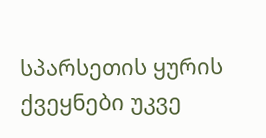სპარსეთის ყურის ქვეყნები უკვე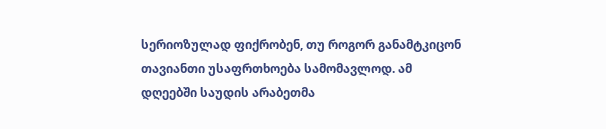სერიოზულად ფიქრობენ, თუ როგორ განამტკიცონ თავიანთი უსაფრთხოება სამომავლოდ. ამ დღეებში საუდის არაბეთმა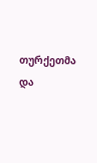თურქეთმა და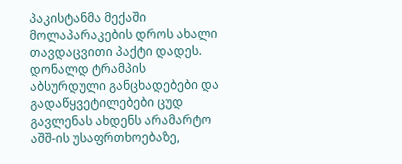პაკისტანმა მექაში მოლაპარაკების დროს ახალი თავდაცვითი პაქტი დადეს.
დონალდ ტრამპის აბსურდული განცხადებები და გადაწყვეტილებები ცუდ გავლენას ახდენს არამარტო აშშ-ის უსაფრთხოებაზე,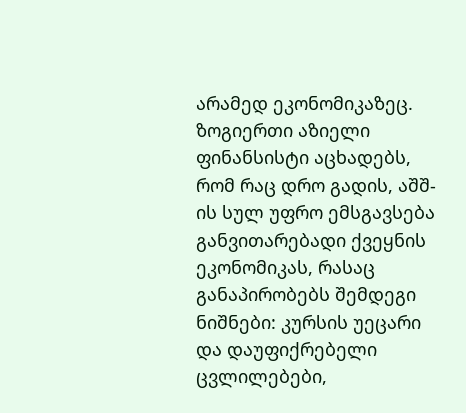არამედ ეკონომიკაზეც. ზოგიერთი აზიელი ფინანსისტი აცხადებს, რომ რაც დრო გადის, აშშ-ის სულ უფრო ემსგავსება განვითარებადი ქვეყნის ეკონომიკას, რასაც განაპირობებს შემდეგი ნიშნები: კურსის უეცარი და დაუფიქრებელი ცვლილებები,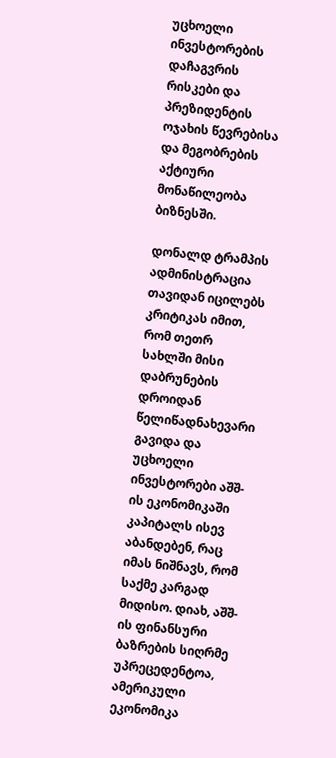უცხოელი ინვესტორების დაჩაგვრის რისკები და პრეზიდენტის ოჯახის წევრებისა და მეგობრების აქტიური მონაწილეობა ბიზნესში.

დონალდ ტრამპის ადმინისტრაცია თავიდან იცილებს კრიტიკას იმით, რომ თეთრ სახლში მისი დაბრუნების დროიდან წელიწადნახევარი გავიდა და უცხოელი ინვესტორები აშშ-ის ეკონომიკაში კაპიტალს ისევ აბანდებენ, რაც იმას ნიშნავს, რომ საქმე კარგად მიდისო. დიახ, აშშ-ის ფინანსური ბაზრების სიღრმე უპრეცედენტოა, ამერიკული ეკონომიკა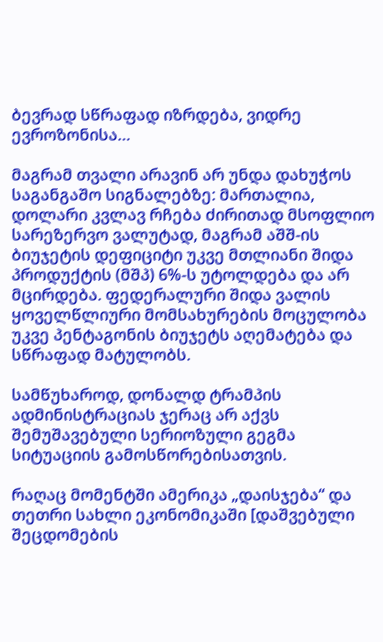ბევრად სწრაფად იზრდება, ვიდრე ევროზონისა…

მაგრამ თვალი არავინ არ უნდა დახუჭოს საგანგაშო სიგნალებზე: მართალია, დოლარი კვლავ რჩება ძირითად მსოფლიო სარეზერვო ვალუტად, მაგრამ აშშ-ის ბიუჯეტის დეფიციტი უკვე მთლიანი შიდა პროდუქტის (მშპ) 6%-ს უტოლდება და არ მცირდება. ფედერალური შიდა ვალის ყოველწლიური მომსახურების მოცულობა უკვე პენტაგონის ბიუჯეტს აღემატება და სწრაფად მატულობს.

სამწუხაროდ, დონალდ ტრამპის ადმინისტრაციას ჯერაც არ აქვს შემუშავებული სერიოზული გეგმა სიტუაციის გამოსწორებისათვის.

რაღაც მომენტში ამერიკა „დაისჯება“ და თეთრი სახლი ეკონომიკაში [დაშვებული შეცდომების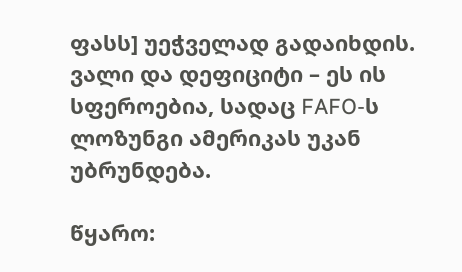ფასს] უეჭველად გადაიხდის. ვალი და დეფიციტი – ეს ის სფეროებია, სადაც FAFO-ს ლოზუნგი ამერიკას უკან უბრუნდება.

წყარო: